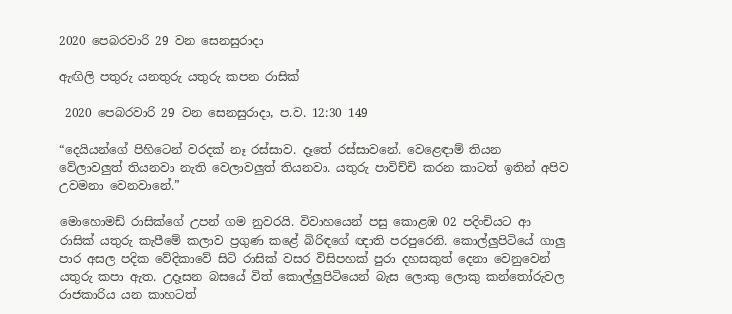2020 පෙබරවාරි 29 වන සෙනසුරාදා

ඇඟිලි පතුරු යනතුරු යතුරු කපන රාසික්

 2020 පෙබරවාරි 29 වන සෙනසුරාදා, ප.ව. 12:30 149

“දෙයියන්ගේ පිහිටෙන් වරදක් නෑ රස්සාව. දෑතේ රස්සාවනේ. වෙළෙඳාම් තියන වේලාවලුත් තියනවා නැති වෙලාවලුත් තියනවා. යතුරු පාවිච්චි කරන කාටත් ඉතින් අපිව උවමනා වෙනවානේ.”

මොහොමඩ් රාසික්ගේ උපන් ගම නුවරයි. විවාහයෙන් පසු කොළඹ 02 පදිංචියට ආ රාසික් යතුරු කැපීමේ කලාව ප්‍රගුණ කළේ බිරිඳගේ ඥාති පරපුරෙනි. කොල්ලුපිටියේ ගාලු පාර අසල පදික වේදිකාවේ සිටි රාසික් වසර විසිපහක් පුරා දහසකුත් දෙනා වෙනුවෙන් යතුරු කපා ඇත. උදෑසන බසයේ විත් කොල්ලුපිටියෙන් බැස ලොකු ලොකු කන්තෝරුවල රාජකාරිය යන කාහටත්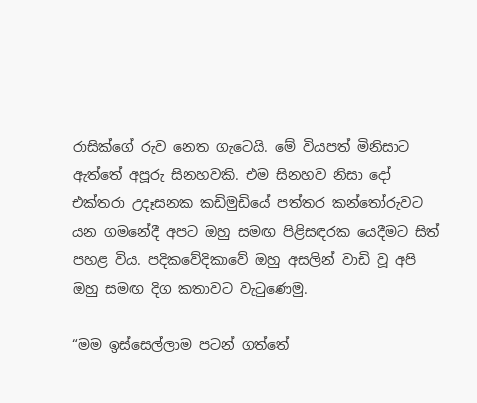රාසික්ගේ රුව නෙත ගැටෙයි. මේ වියපත් මිනිසාට ඇත්තේ අපූරු සිනහවකි. එම සිනහව නිසා දෝ එක්තරා උදෑසනක කඩිමුඩියේ පත්තර කන්තෝරුවට යන ගමනේදී අපට ඔහු සමඟ පිළිසඳරක යෙදීමට සිත් පහළ විය. පදිකවේදිකාවේ ඔහු අසලින් වාඩි වූ අපි ඔහු සමඟ දිග කතාවට වැටුණෙමු.

“මම ඉස්සෙල්ලාම පටන් ගත්තේ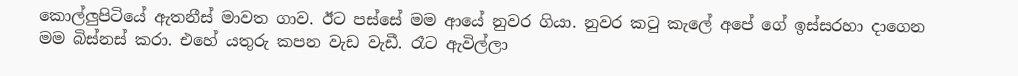කොල්ලුපිටියේ ඇතනීස් මාවත ගාව. ඊට පස්සේ මම ආයේ නුවර ගියා. නුවර කටු කැලේ අපේ ගේ ඉස්සරහා දාගෙන මම බිස්නස් කරා. එහේ යතුරු කපන වැඩ වැඩී. රෑට ඇවිල්ලා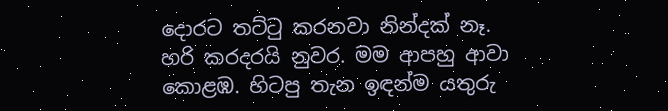දොරට තට්ටු කරනවා නින්දක් නෑ. හරි කරදරයි නුවර. මම ආපහු ආවා කොළඹ. හිටපු තැන ඉඳන්ම යතුරු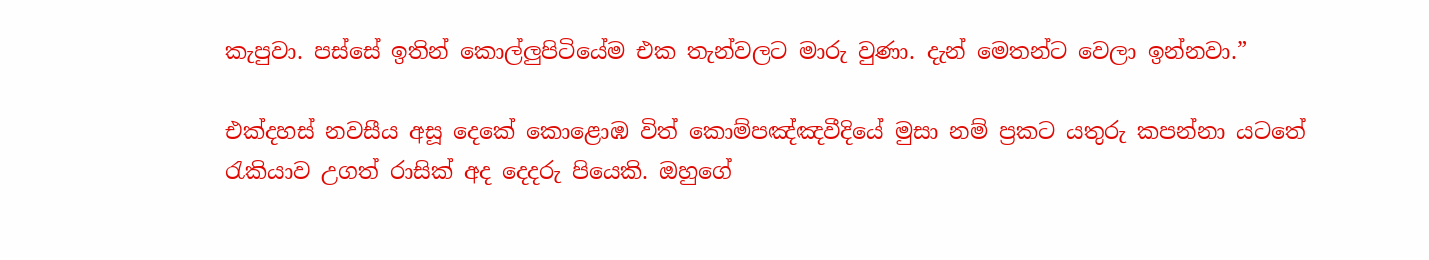කැපුවා. පස්සේ ඉතින් කොල්ලුපිටියේම එක තැන්වලට මාරු වුණා. දැන් මෙතන්ට වෙලා ඉන්නවා.”

එක්දහස් නවසීය අසූ දෙකේ කොළොඹ විත් කොම්පඤ්ඤවීදියේ මුසා නම් ප්‍රකට යතුරු කපන්නා යටතේ රැකියාව උගත් රාසික් අද දෙදරු පියෙකි. ඔහුගේ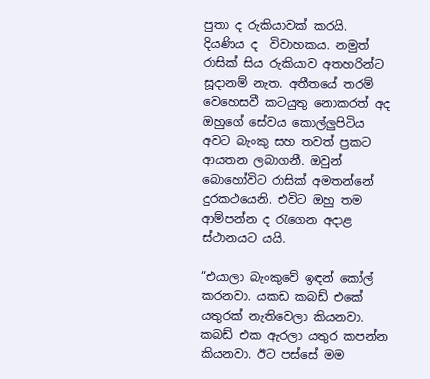පුතා ද රුකියාවක් කරයි. දියණිය ද  විවාහකය. නමුත් රාසික් සිය රුකියාව අතහරින්ට සූදානම් නැත. අතීතයේ තරම් වෙහෙසවී කටයුතු නොකරත් අද ඔහුගේ සේවය කොල්ලුපිටිය අවට බැංකු සහ තවත් ප්‍රකට ආයතන ලබාගනී. ඔවුන් බොහෝවිට රාසික් අමතන්නේ දුරකථයෙනි. එවිට ඔහු තම ආම්පන්න ද රැගෙන අදාළ ස්ථානයට යයි.

“එයාලා බැංකුවේ ඉඳන් කෝල් කරනවා. යකඩ කබඩ් එකේ යතුරක් නැතිවෙලා කියනවා. කබඩ් එක ඇරලා යතුර කපන්න කියනවා. ඊට පස්සේ මම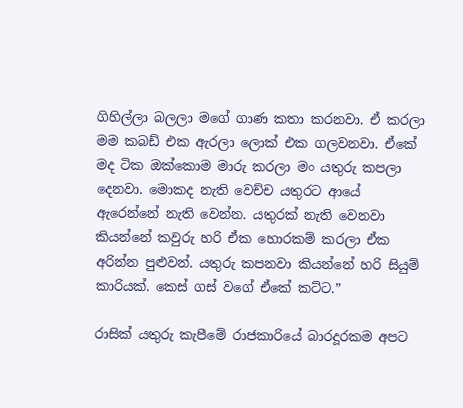ගිහිල්ලා බලලා මගේ ගාණ කතා කරනවා. ඒ කරලා මම කබඩ් එක ඇරලා ලොක් එක ගලවනවා. ඒකේ මද ටික ඔක්කොම මාරු කරලා මං යතුරු කපලා දෙනවා. මොකද නැති වෙච්ච යතුරට ආයේ ඇරෙන්නේ නැති වෙන්න. යතුරක් නැති වෙනවා කියන්නේ කවුරු හරි ඒක හොරකම් කරලා ඒක අරින්න පුළුවන්. යතුරු කපනවා කියන්නේ හරි සියුම් කාරියක්. කෙස් ගස් වගේ ඒකේ කට්ට.”

රාසික් යතුරු කැපීමේ රාජකාරියේ බාරදූරකම අපට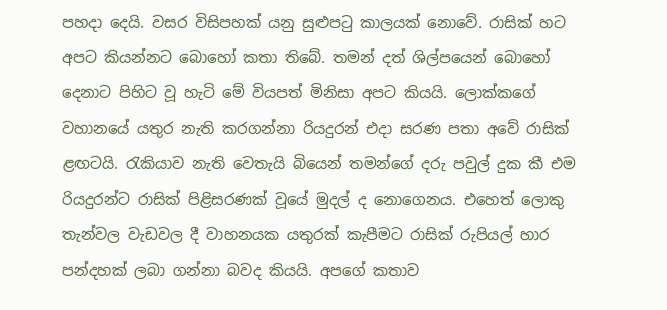පහදා දෙයි. වසර විසිපහක් යනු සුළුපටු කාලයක් නොවේ. රාසික් හට අපට කියන්නට බොහෝ කතා තිබේ. තමන් දත් ශිල්පයෙන් බොහෝ දෙනාට පිහිට වූ හැටි මේ වියපත් මිනිසා අපට කියයි. ලොක්කගේ වහානයේ යතුර නැති කරගන්නා රියදුරන් එදා සරණ පතා අවේ රාසික් ළඟටයි. රැකියාව නැති වෙතැයි බියෙන් තමන්ගේ දරු පවුල් දුක කී එම රියදුරන්ට රාසික් පිළිසරණක් වූයේ මුදල් ද නොගෙනය. එහෙත් ලොකු තැන්වල වැඩවල දී වාහනයක යතුරක් කැපීමට රාසික් රුපියල් හාර පන්දහක් ලබා ගන්නා බවද කියයි. අපගේ කතාව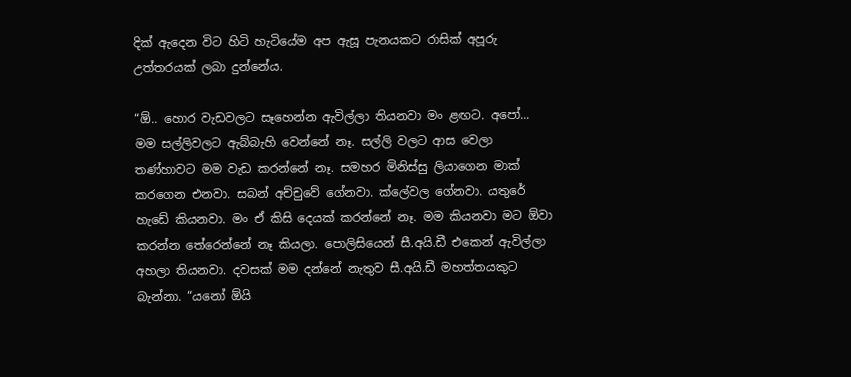දික් ඇදෙන විට හිටි හැටියේම අප ඇසූ පැනයකට රාසික් අපූරු උත්තරයක් ලබා දුන්නේය.

“ඕ.. හොර වැඩවලට සෑහෙන්න ඇවිල්ලා තියනවා මං ළඟට. අපෝ... මම සල්ලිවලට ඇබ්බැහි වෙන්නේ නෑ. සල්ලි වලට ආස වෙලා තණ්හාවට මම වැඩ කරන්නේ නෑ. සමහර මිනිස්සු ලියාගෙන මාක් කරගෙන එනවා. සබන් අච්චුවේ ගේනවා. ක්ලේවල ගේනවා. යතුරේ හැඩේ කියනවා. මං ඒ කිසි දෙයක් කරන්නේ නෑ. මම කියනවා මට ඕවා කරන්න තේරෙන්නේ නෑ කියලා. පොලිසියෙන් සී.අයි.ඩී එකෙන් ඇවිල්ලා අහලා තියනවා. දවසක් මම දන්නේ නැතුව සී.අයි.ඩී මහත්තයකුට බැන්නා. “යනෝ ඕයි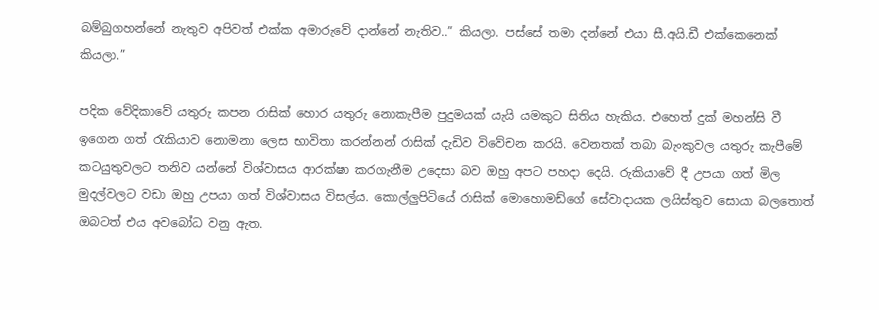බම්බුගහන්නේ නැතුව අපිවත් එක්ක අමාරුවේ දාන්නේ නැතිව..” කියලා. පස්සේ තමා දන්නේ එයා සී.අයි.ඩී එක්කෙනෙක් කියලා.”

පදික වේදිකාවේ යතුරු කපන රාසික් හොර යතුරු නොකැපීම පුදුමයක් යැයි යමකුට සිතිය හැකිය. එහෙත් දුක් මහන්සි වී ඉගෙන ගත් රැකියාව නොමනා ලෙස භාවිතා කරන්නන් රාසික් දැඩිව විවේචන කරයි. වෙනතක් තබා බැංකුවල යතුරු කැපීමේ කටයුතුවලට තනිව යන්නේ විශ්වාසය ආරක්ෂා කරගැනීම උදෙසා බව ඔහු අපට පහදා දෙයි. රුකියාවේ දී උපයා ගත් මිල මුදල්වලට වඩා ඔහු උපයා ගත් විශ්වාසය විසල්ය. කොල්ලුපිටියේ රාසික් මොහොමඩ්ගේ සේවාදායක ලයිස්තුව සොයා බලතොත් ඔබටත් එය අවබෝධ වනු ඇත.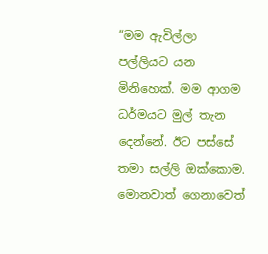“මම ඇවිල්ලා පල්ලියට යන මිනිහෙක්. මම ආගම ධර්මයට මුල් තැන දෙන්නේ. ඊට පස්සේ තමා සල්ලි ඔක්කොම. මොනවාත් ගෙනාවෙත්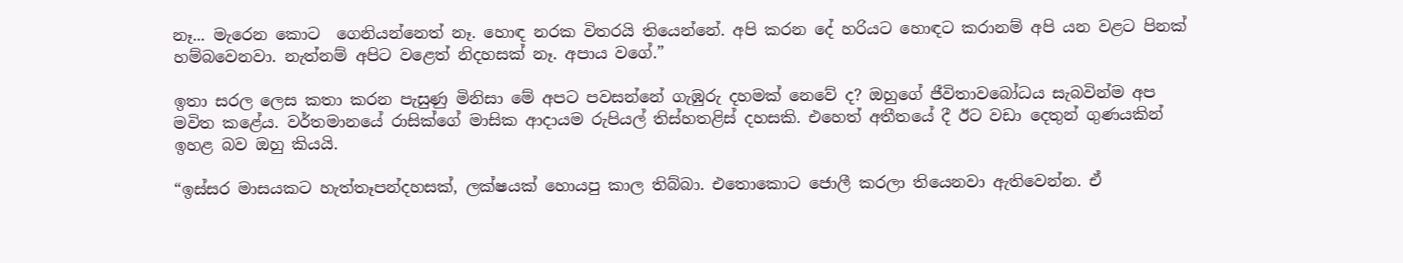නෑ... මැරෙන කොට  ගෙනියන්නෙත් නෑ. හොඳ නරක විතරයි තියෙන්නේ. අපි කරන දේ හරියට හොඳට කරානම් අපි යන වළට පිනක් හම්බවෙනවා. නැත්නම් අපිට ව‍ළෙත් නිදහසක් නෑ. අපාය වගේ.”

ඉතා සරල ලෙස කතා කරන පැසුණු මිනිසා මේ අපට පවසන්නේ ගැඹුරු දහමක් නෙවේ ද? ඔහුගේ ජීවිතාවබෝධය සැබවින්ම අප මවිත කළේය. වර්තමානයේ රාසික්ගේ මාසික ආදායම රුපියල් තිස්හතළිස් දහසකි. එහෙත් අතීතයේ දී ඊට වඩා දෙතුන් ගුණයකින් ඉහළ බව ඔහු කියයි.

“ඉස්සර මාසයකට හැත්තෑපන්දහසක්, ලක්ෂයක් හොයපු කාල තිබ්බා. එතොකොට ජොලී කරලා තියෙනවා ඇතිවෙන්න. ඒ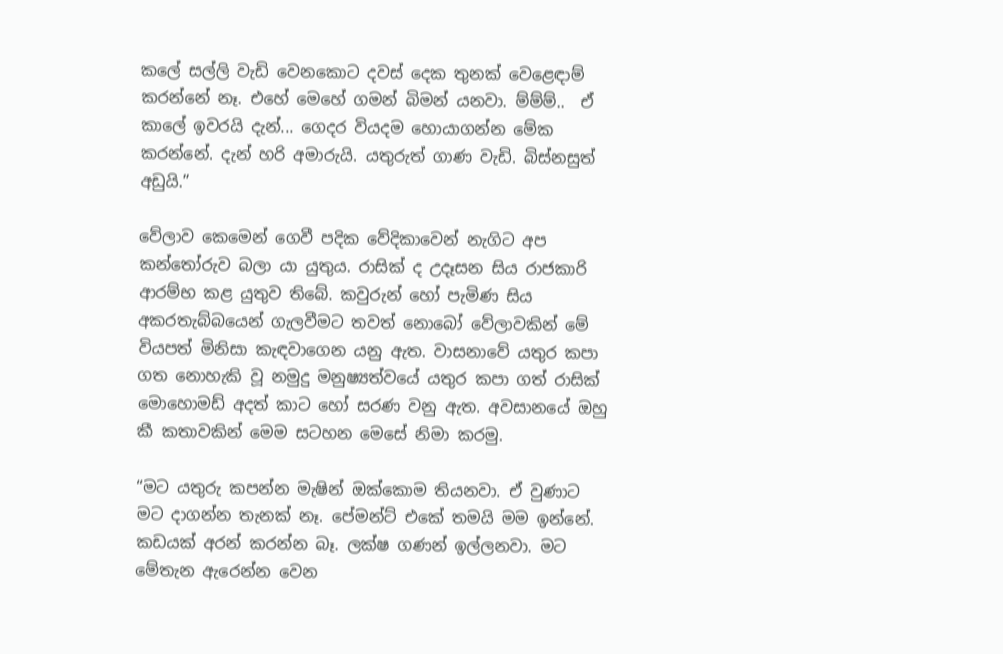කලේ සල්ලි වැඩි වෙනකොට දවස් දෙක තුනක් වෙළෙඳාම් කරන්නේ නෑ. එහේ මෙහේ ගමන් බිමන් යනවා. ම්ම්ම්..  ඒ කාලේ ඉවරයි දැන්... ගෙදර වියදම හොයාගන්න මේක කරන්නේ. දැන් හරි අමාරුයි. යතුරුත් ගාණ වැඩි. බිස්නසුත් අඩුයි.”

වේලාව කෙමෙන් ගෙවී පදික වේදිකාවෙන් නැගිට අප කන්තෝරුව බලා යා යුතුය. රාසික් ද උදෑසන සිය රාජකාරි ආරම්භ කළ යුතුව තිබේ. කවුරුන් හෝ පැමිණ සිය අකරතැබ්බයෙන් ගැලවීමට තවත් නොබෝ වේලාවකින් මේ වියපත් මිනිසා කැඳවාගෙන යනු ඇත. වාසනාවේ යතුර කපා ගත නොහැකි වූ නමුදු මනුෂ්‍යත්වයේ යතුර කපා ගත් රාසික් මොහොමඩ් අදත් කාට හෝ සරණ වනු ඇත. අවසානයේ ඔහු කී කතාවකින් මෙම සටහන මෙසේ නිමා කරමු.

“මට යතුරු කපන්න මැෂින් ඔක්කොම තියනවා. ඒ වුණාට මට දාගන්න තැනක් නෑ. පේමන්ට් එකේ තමයි මම ඉන්නේ. කඩයක් අරන් කරන්න බෑ. ලක්ෂ ගණන් ඉල්ලනවා. මට මේතැන ඇරෙන්න වෙන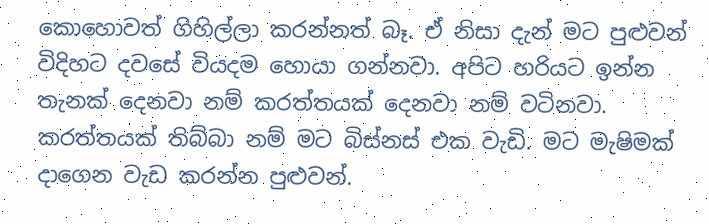කොහොවත් ගිහිල්ලා කරන්නත් බෑ. ඒ නිසා දැන් මට පුළුවන් විදිහට දවසේ වියදම හොයා ගන්නවා. අපිට හරියට ඉන්න තැනක් දෙනවා නම් කරත්තයක් දෙනවා නම් වටිනවා. කරත්තයක් තිබ්බා නම් මට බිස්නස් එක වැඩි. මට මැෂිමක් දාගෙන වැඩ කරන්න පුළුවන්.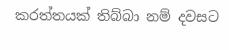කරත්තයක් තිබ්බා නම් දවසට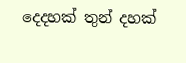දෙදහක් තුන් දහක්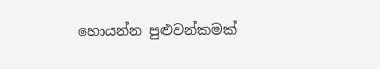හොයන්න පුළුවන්කමක්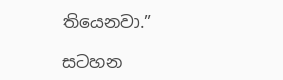තියෙනවා.”

සටහන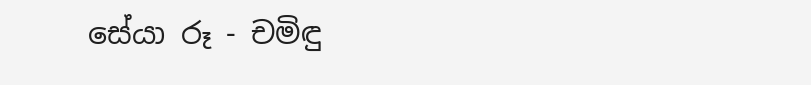සේයා රූ - චමිඳු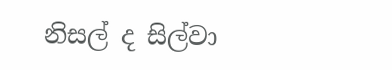නිසල් ද සිල්වා